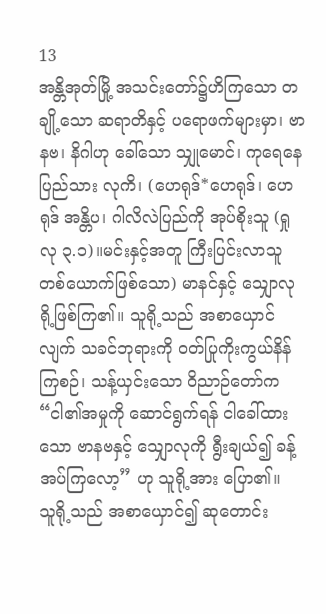13
အန္တိအုတ်မြို့ အသင်းတော်၌ဟိကြသော တချို့သော ဆရာတိနှင့် ပရောဖက်များမှာ၊ ဗာနဗ၊ နိဂါဟု ခေါ်သော သျှုမောင်၊ ကုရေနေပြည်သား လုကိ၊ (ဟေရုဒ်*ဟေရုဒ်၊ ဟေရုဒ် အန္တိပ၊ ဂါလိလဲပြည်ကို အုပ်စိုးသူ (ရှု လု ၃.၁)။မင်းနှင့်အတူ ကြီးပြင်းလာသူ တစ်ယောက်ဖြစ်သော) မာနင်နှင့် သျှောလု ရို့ဖြစ်ကြ၏။ သူရို့သည် အစာယှောင်လျက် သခင်ဘုရားကို ဝတ်ပြုကိုးကွယ်နိန်ကြစဉ်၊ သန့်ယှင်းသော ဝိညာဉ်တော်က “ငါ၏အမှုကို ဆောင်ရွက်ရန် ငါခေါ်ထားသော ဗာနဗနှင့် သျှောလုကို ရွီးချယ်၍ ခန့်အပ်ကြလော့” ဟု သူရို့အား ပြော၏။
သူရို့သည် အစာယှောင်၍ ဆုတောင်း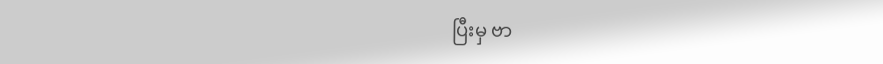ပြီးမှ ဗာ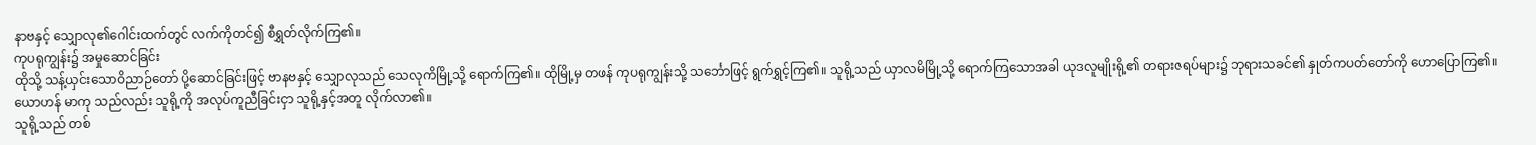နာဗနှင့် သျှောလု၏ဂေါင်းထက်တွင် လက်ကိုတင်၍ စီရွှတ်လိုက်ကြ၏။
ကုပရုကျွန်း၌ အမှုဆောင်ခြင်း
ထိုသို့ သန့်ယှင်းသောဝိညာဉ်တော် ပို့ဆောင်ခြင်းဖြင့် ဗာနဗနှင့် သျှောလုသည် သေလုကိမြို့သို့ ရောက်ကြ၏။ ထိုမြို့မှ တဖန် ကုပရုကျွန်းသို့ သင်္ဘောဖြင့် ရွက်ရွှင့်ကြ၏။ သူရို့သည် ယှာလမိမြို့သို့ ရောက်ကြသောအခါ ယုဒလူမျိုးရို့၏ တရားဇရပ်များ၌ ဘုရားသခင်၏ နှုတ်ကပတ်တော်ကို ဟောပြောကြ၏။ ယောဟန် မာကု သည်လည်း သူရို့ကို အလုပ်ကူညီခြင်းငှာ သူရို့နှင့်အတူ လိုက်လာ၏။
သူရို့သည် တစ်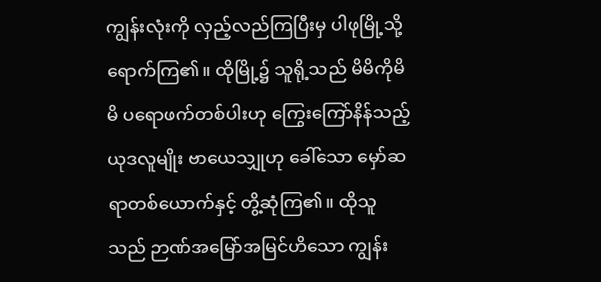ကျွန်းလုံးကို လှည့်လည်ကြပြီးမှ ပါဖုမြို့သို့ ရောက်ကြ၏။ ထိုမြို့၌ သူရို့သည် မိမိကိုမိမိ ပရောဖက်တစ်ပါးဟု ကြွေးကြော်နိန်သည့် ယုဒလူမျိုး ဗာယေသျှုဟု ခေါ်သော မှော်ဆရာတစ်ယောက်နှင့် တွိ့ဆုံကြ၏။ ထိုသူသည် ဉာဏ်အမြော်အမြင်ဟိသော ကျွန်း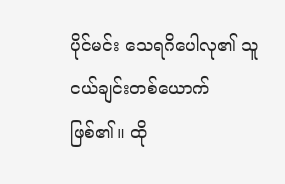ပိုင်မင်း သေရဂိပေါလု၏ သူငယ်ချင်းတစ်ယောက် ဖြစ်၏။ ထို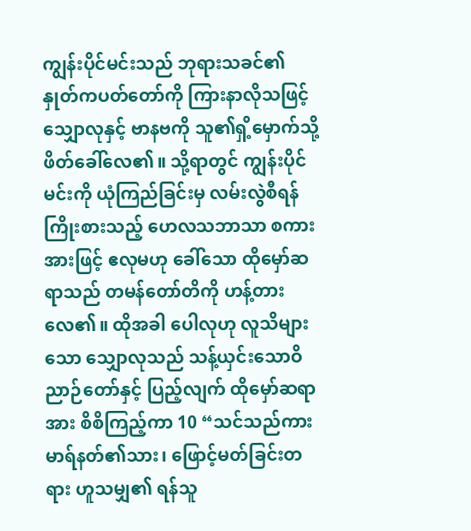ကျွန်းပိုင်မင်းသည် ဘုရားသခင်၏နှုတ်ကပတ်တော်ကို ကြားနာလိုသဖြင့် သျှောလုနှင့် ဗာနဗကို သူ၏ရှိ့မှောက်သို့ ဖိတ်ခေါ်လေ၏။ သို့ရာတွင် ကျွန်းပိုင်မင်းကို ယုံကြည်ခြင်းမှ လမ်းလွဲစီရန် ကြိုးစားသည့် ဟေလသဘာသာ စကားအားဖြင့် ဧလုမဟု ခေါ်သော ထိုမှော်ဆရာသည် တမန်တော်တိကို ဟန့်တားလေ၏။ ထိုအခါ ပေါလုဟု လူသိများသော သျှောလုသည် သန့်ယှင်းသောဝိညာဉ်တော်နှင့် ပြည့်လျက် ထိုမှော်ဆရာအား စိစိကြည့်ကာ 10 “သင်သည်ကား မာရ်နတ်၏သား၊ ဖြောင့်မတ်ခြင်းတရား ဟူသမျှ၏ ရန်သူ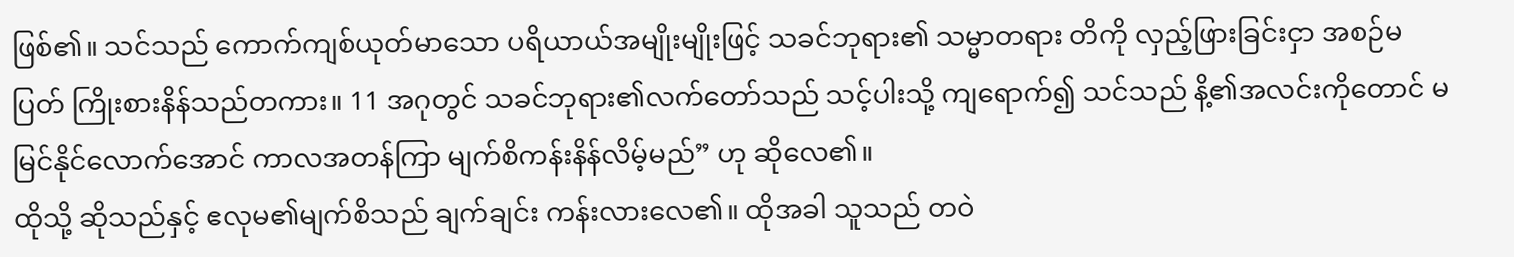ဖြစ်၏။ သင်သည် ကောက်ကျစ်ယုတ်မာသော ပရိယာယ်အမျိုးမျိုးဖြင့် သခင်ဘုရား၏ သမ္မာတရား တိကို လှည့်ဖြားခြင်းငှာ အစဉ်မပြတ် ကြိုးစားနိန်သည်တကား။ 11 အဂုတွင် သခင်ဘုရား၏လက်တော်သည် သင့်ပါးသို့ ကျရောက်၍ သင်သည် နိ့၏အလင်းကိုတောင် မမြင်နိုင်လောက်အောင် ကာလအတန်ကြာ မျက်စိကန်းနိန်လိမ့်မည်” ဟု ဆိုလေ၏။
ထိုသို့ ဆိုသည်နှင့် ဧလုမ၏မျက်စိသည် ချက်ချင်း ကန်းလားလေ၏။ ထိုအခါ သူသည် တဝဲ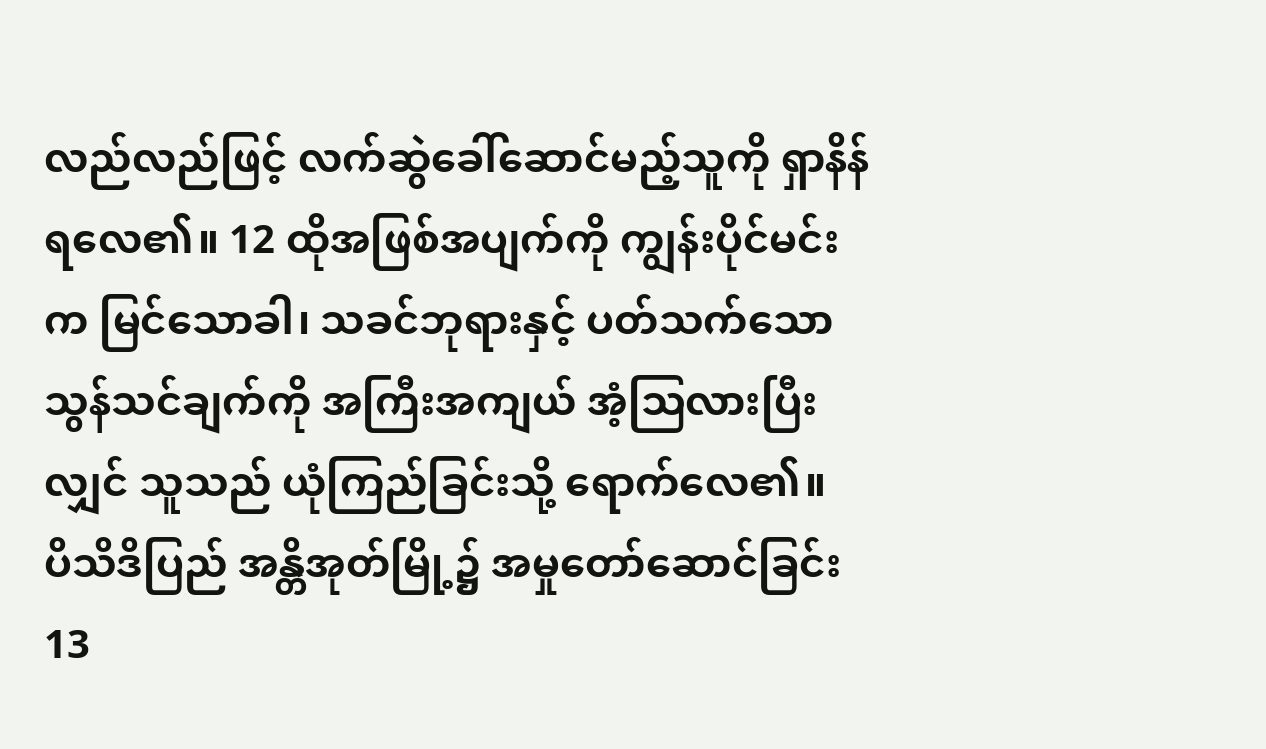လည်လည်ဖြင့် လက်ဆွဲခေါ်ဆောင်မည့်သူကို ရှာနိန်ရလေ၏။ 12 ထိုအဖြစ်အပျက်ကို ကျွန်းပိုင်မင်းက မြင်သောခါ၊ သခင်ဘုရားနှင့် ပတ်သက်သော သွန်သင်ချက်ကို အကြီးအကျယ် အံ့ဩလားပြီးလျှင် သူသည် ယုံကြည်ခြင်းသို့ ရောက်လေ၏။
ပိသိဒိပြည် အန္တိအုတ်မြို့၌ အမှုတော်ဆောင်ခြင်း
13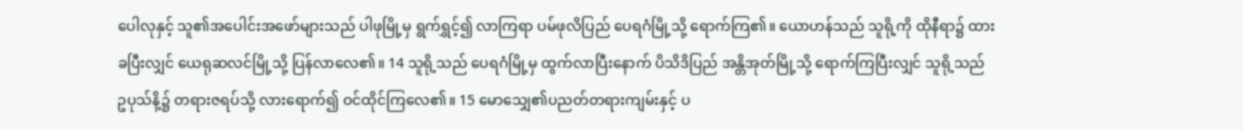ပေါလုနှင့် သူ၏အပေါင်းအဖော်များသည် ပါဖုမြို့မှ ရွက်ရွှင့်၍ လာကြရာ ပမ်ဖုလိပြည် ပေရဂံမြို့သို့ ရောက်ကြ၏။ ယောဟန်သည် သူရို့ကို ထိုနီရာ၌ ထားခပြီးလျှင် ယေရုဆလင်မြို့သို့ ပြန်လာလေ၏။ 14 သူရို့သည် ပေရဂံမြို့မှ ထွက်လာပြီးနောက် ပိသိဒိပြည် အန္တိအုတ်မြို့သို့ ရောက်ကြပြီးလျှင် သူရို့သည် ဥပုသ်နိ့၌ တရားဇရပ်သို့ လားရောက်၍ ဝင်ထိုင်ကြလေ၏။ 15 မောသျှေ၏ပညတ်တရားကျမ်းနှင့် ပ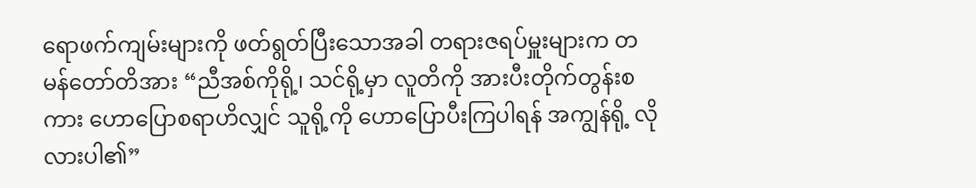ရောဖက်ကျမ်းများကို ဖတ်ရွတ်ပြီးသောအခါ တရားဇရပ်မှူးများက တမန်တော်တိအား “ညီအစ်ကိုရို့၊ သင်ရို့မှာ လူတိကို အားပီးတိုက်တွန်းစကား ဟောပြောစရာဟိလျှင် သူရို့ကို ဟောပြောပီးကြပါရန် အကျွန်ရို့ လိုလားပါ၏”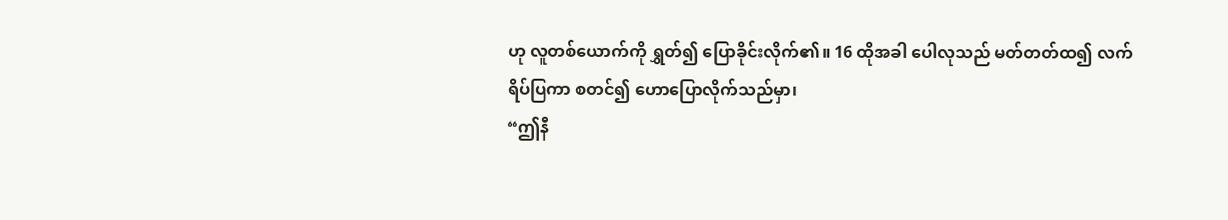ဟု လူတစ်ယောက်ကို ရွှတ်၍ ပြောခိုင်းလိုက်၏။ 16 ထိုအခါ ပေါလုသည် မတ်တတ်ထ၍ လက်ရိပ်ပြကာ စတင်၍ ဟောပြောလိုက်သည်မှာ၊
“ဤနီ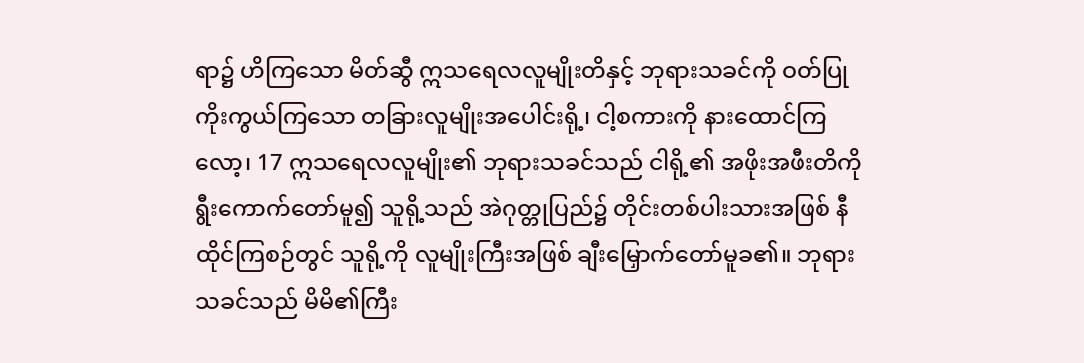ရာ၌ ဟိကြသော မိတ်ဆွီ ဣသရေလလူမျိုးတိနှင့် ဘုရားသခင်ကို ဝတ်ပြုကိုးကွယ်ကြသော တခြားလူမျိုးအပေါင်းရို့၊ ငါ့စကားကို နားထောင်ကြလော့၊ 17 ဣသရေလလူမျိုး၏ ဘုရားသခင်သည် ငါရို့၏ အဖိုးအဖီးတိကို ရွီးကောက်တော်မူ၍ သူရို့သည် အဲဂုတ္တုပြည်၌ တိုင်းတစ်ပါးသားအဖြစ် နီထိုင်ကြစဉ်တွင် သူရို့ကို လူမျိုးကြီးအဖြစ် ချီးမြှောက်တော်မူခ၏။ ဘုရားသခင်သည် မိမိ၏ကြီး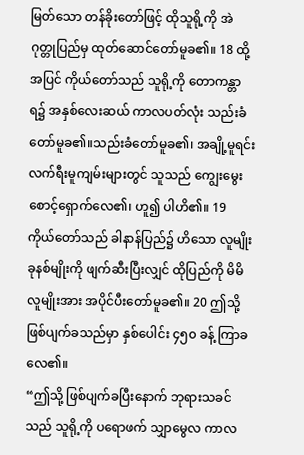မြတ်သော တန်ခိုးတော်ဖြင့် ထိုသူရို့ကို အဲဂုတ္တုပြည်မှ ထုတ်ဆောင်တော်မူခ၏။ 18 ထို့အပြင် ကိုယ်တော်သည် သူရို့ကို တောကန္တာရ၌ အနှစ်လေးဆယ် ကာလပတ်လုံး သည်းခံတော်မူခ၏။သည်းခံတော်မူခ၏၊ အချို့မူရင်း လက်ရီးမူကျမ်းများတွင် သူသည် ကျွေးမွေးစောင့်ရှောက်လေ၏၊ ဟူ၍ ပါဟိ၏။ 19 ကိုယ်တော်သည် ခါနာန်ပြည်၌ ဟိသော လူမျိုး ခုနစ်မျိုးကို ဖျက်ဆီးပြီးလျှင် ထိုပြည်ကို မိမိလူမျိုးအား အပိုင်ပီးတော်မူခ၏။ 20 ဤသို့ဖြစ်ပျက်ခသည်မှာ နှစ်ပေါင်း ၄၅၀ ခန့် ကြာခလေ၏။
“ဤသို့ ဖြစ်ပျက်ခပြီးနောက် ဘုရားသခင်သည် သူရို့ကို ပရောဖက် သျှာမွေလ ကာလ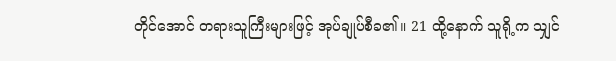တိုင်အောင် တရားသူကြီးများဖြင့် အုပ်ချုပ်စီခ၏။ 21 ထို့နောက် သူရို့က သျှင်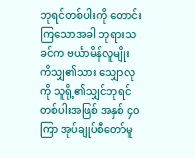ဘုရင်တစ်ပါးကို တောင်းကြသောအခါ ဘုရားသခင်က ဗင်္ယာမိန်လူမျိုး ကိသျှ၏သား သျှောလု ကို သူရို့၏သျှင်ဘုရင်တစ်ပါးအဖြစ် အနှစ် ၄၀ ကြာ အုပ်ချုပ်စီတော်မူ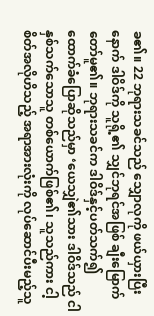ခ၏။ 22 ဘုရားသခင်သည် သျှောလုကို ဖယ်ယှားပြီးနောက် ဒါဝိဒ်ကို သူရို့၏ သျှင်ဘုရင်အဖြစ် ချီးမြောက်တော်မူ၏။ ဘုရားသခင်က ဒါဝိဒ်နှင့်ပတ်သက်၍ ထောက်ခံပြောဆိုသည်မှာ ‘ယေသျှဲ၏သား ဒါဝိဒ်သည် ငါ နှစ်သက်သောသူ တစ်ယောက်ဖြစ်၏၊ သူသည်ကား ငါ့စိတ်အလိုဟိသည့် အရာအားလုံးကို လုပ်ဆောင်ပီးမည့်သူ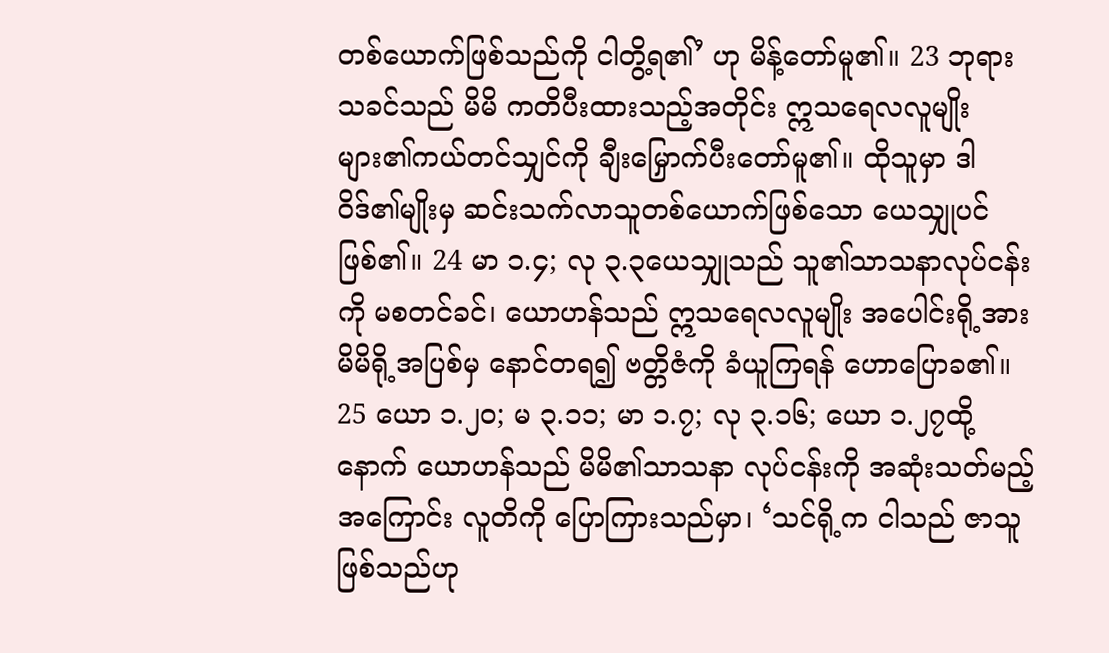တစ်ယောက်ဖြစ်သည်ကို ငါတွိ့ရ၏’ ဟု မိန့်တော်မူ၏။ 23 ဘုရားသခင်သည် မိမိ ကတိပီးထားသည့်အတိုင်း ဣသရေလလူမျိုးများ၏ကယ်တင်သျှင်ကို ချီးမြှောက်ပီးတော်မူ၏။ ထိုသူမှာ ဒါဝိဒ်၏မျိုးမှ ဆင်းသက်လာသူတစ်ယောက်ဖြစ်သော ယေသျှုပင်ဖြစ်၏။ 24 မာ ၁.၄; လု ၃.၃ယေသျှုသည် သူ၏သာသနာလုပ်ငန်းကို မစတင်ခင်၊ ယောဟန်သည် ဣသရေလလူမျိုး အပေါင်းရို့အား မိမိရို့အပြစ်မှ နောင်တရ၍ ဗတ္တိဇံကို ခံယူကြရန် ဟောပြောခ၏။ 25 ယော ၁.၂၀; မ ၃.၁၁; မာ ၁.၇; လု ၃.၁၆; ယော ၁.၂၇ထို့နောက် ယောဟန်သည် မိမိ၏သာသနာ လုပ်ငန်းကို အဆုံးသတ်မည့်အကြောင်း လူတိကို ပြောကြားသည်မှာ၊ ‘သင်ရို့က ငါသည် ဇာသူဖြစ်သည်ဟု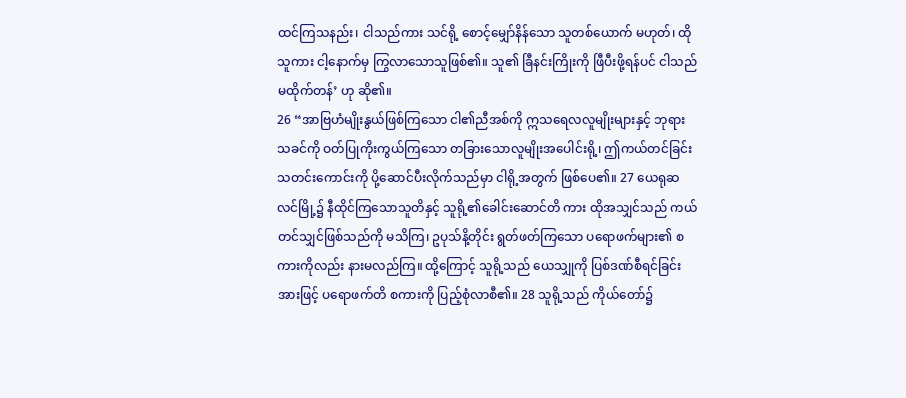ထင်ကြသနည်း၊ ငါသည်ကား သင်ရို့ စောင့်မျှော်နိန်သော သူတစ်ယောက် မဟုတ်၊ ထိုသူကား ငါ့နောက်မှ ကြွလာသောသူဖြစ်၏။ သူ၏ ခြီနင်းကြိုးကို ဖြီပီးဖို့ရန်ပင် ငါသည် မထိုက်တန်’ ဟု ဆို၏။
26 “အာဗြဟံမျိုးနွယ်ဖြစ်ကြသော ငါ၏ညီအစ်ကို ဣသရေလလူမျိုးများနှင့် ဘုရားသခင်ကို ဝတ်ပြုကိုးကွယ်ကြသော တခြားသောလူမျိုးအပေါင်းရို့၊ ဤကယ်တင်ခြင်း သတင်းကောင်းကို ပို့ဆောင်ပီးလိုက်သည်မှာ ငါရို့အတွက် ဖြစ်ပေ၏။ 27 ယေရုဆလင်မြို့၌ နီထိုင်ကြသောသူတိနှင့် သူရို့၏ခေါင်းဆောင်တိ ကား ထိုအသျှင်သည် ကယ်တင်သျှင်ဖြစ်သည်ကို မသိကြ၊ ဥပုသ်နိ့တိုင်း ရွတ်ဖတ်ကြသော ပရောဖက်များ၏ စကားကိုလည်း နားမလည်ကြ။ ထို့ကြောင့် သူရို့သည် ယေသျှုကို ပြစ်ဒဏ်စီရင်ခြင်းအားဖြင့် ပရောဖက်တိ စကားကို ပြည့်စုံလာစီ၏။ 28 သူရို့သည် ကိုယ်တော်၌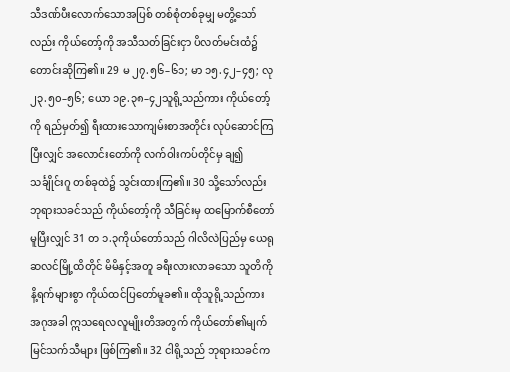သီဒဏ်ပီးလောက်သောအပြစ် တစ်စုံတစ်ခုမျှ မတွိ့သော်လည်း ကိုယ်တော့်ကို အသီသတ်ခြင်းငှာ ပိလတ်မင်းထံ၌ တောင်းဆိုကြ၏။ 29 မ ၂၇.၅၆–၆၁; မာ ၁၅.၄၂–၄၅; လု ၂၃.၅၀–၅၆; ယော ၁၉.၃၈–၄၂သူရို့သည်ကား ကိုယ်တော့်ကို ရည်မှတ်၍ ရီးထားသောကျမ်းစာအတိုင်း လုပ်ဆောင်ကြပြီးလျှင် အလောင်းတော်ကို လက်ဝါးကပ်တိုင်မှ ချ၍ သင်္ချိုင်းဂူ တစ်ခုထဲ၌ သွင်းထားကြ၏။ 30 သို့သော်လည်း ဘုရားသခင်သည် ကိုယ်တော့်ကို သီခြင်းမှ ထမြောက်စီတော်မူပြီးလျှင် 31 တ ၁.၃ကိုယ်တော်သည် ဂါလိလဲပြည်မှ ယေရုဆလင်မြို့ထိတိုင် မိမိနှင့်အတူ ခရီးလားလာခသော သူတိကို နိ့ရက်များစွာ ကိုယ်ထင်ပြတော်မူခ၏။ ထိုသူရို့သည်ကား အဂုအခါ ဣသရေလလူမျိုးတိအတွက် ကိုယ်တော်၏မျက်မြင်သက်သီများ ဖြစ်ကြ၏။ 32 ငါရို့သည် ဘုရားသခင်က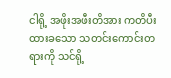ငါရို့ အဖိုးအဖီးတိအား ကတိပီးထားခသော သတင်းကောင်းတရားကို သင်ရို့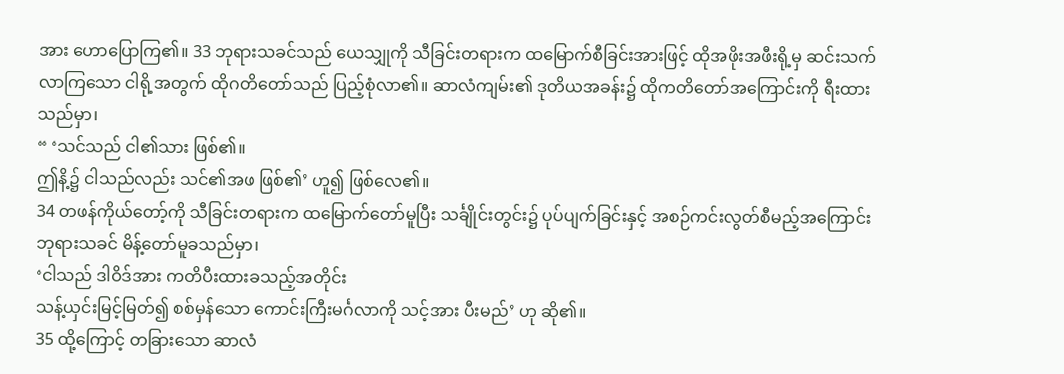အား ဟောပြောကြ၏။ 33 ဘုရားသခင်သည် ယေသျှုကို သီခြင်းတရားက ထမြောက်စီခြင်းအားဖြင့် ထိုအဖိုးအဖီးရို့မှ ဆင်းသက်လာကြသော ငါရို့အတွက် ထိုဂတိတော်သည် ပြည့်စုံလာ၏။ ဆာလံကျမ်း၏ ဒုတိယအခန်း၌ ထိုကတိတော်အကြောင်းကို ရီးထားသည်မှာ၊
“ ‘သင်သည် ငါ၏သား ဖြစ်၏။
ဤနိ့၌ ငါသည်လည်း သင်၏အဖ ဖြစ်၏’ ဟူ၍ ဖြစ်လေ၏။
34 တဖန်ကိုယ်တော့်ကို သီခြင်းတရားက ထမြောက်တော်မူပြီး သင်္ချိုင်းတွင်း၌ ပုပ်ပျက်ခြင်းနှင့် အစဉ်ကင်းလွတ်စီမည့်အကြောင်း ဘုရားသခင် မိန့်တော်မူခသည်မှာ၊
‘ငါသည် ဒါဝိဒ်အား ကတိပီးထားခသည့်အတိုင်း
သန့်ယှင်းမြင့်မြတ်၍ စစ်မှန်သော ကောင်းကြီးမင်္ဂလာကို သင့်အား ပီးမည်’ ဟု ဆို၏။
35 ထို့ကြောင့် တခြားသော ဆာလံ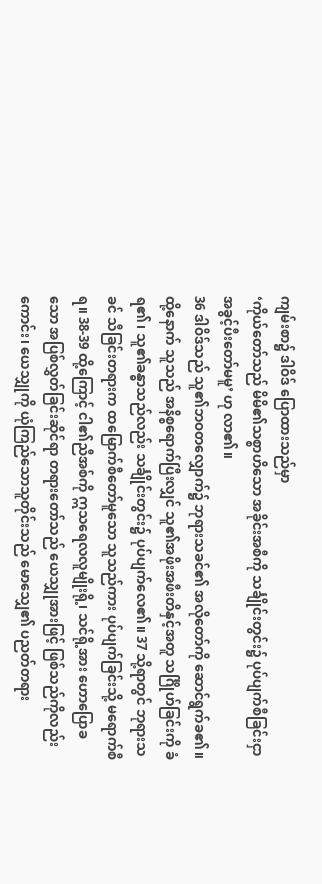ကျမ်းစာ၌ ဒါဝိဒ် ပြောထားသည်မှာ
‘ကိုယ်တော်သည် မိမိ၏သစ္စာဟိသော အခိုင်းအစီကို သင်္ချိုင်းတွင်း၌ ပုပ်ပျက်စီခြင်းငှာ အခွင့်ပီးတော်မမူ’ ဟု လာ၏။
36 ဒါဝိဒ်သည် သူ၏ဘဝတလျှောက်၌ ဘုရားသခင်၏ အလိုတော်ကို ဆောင်ရွက်ခ၏။ ထို့နောက် သူသည် အနိစ္စရောက်ပြီးလျှင် သူ၏အဖိုးအဖီးတိနှင့်အတူ သင်္ဂြိုဟ်ခြင်းကို ခံရ၏၊ သူ၏ခန္ဓာသည်လည်း သင်္ချိုင်းတွင်း၌ ပုပ်ပျက်လေ၏။ 37 သို့ရာတွင် ဘုရားသခင် သီခြင်းတရားက ထမြောက်စီတော်မူသော သူသည်ကား ပုပ်ပျက်ခြင်းသို့ မရောက်စီရ။ 38-39 ထို့ကြောင့် ငါ၏ညီအစ်ကို ဣသရေလလူမျိုးရို့၊ သင်ရို့အား ဟောပြောခသော အပြစ်လွှတ်ခြင်းဆိုင်ရာ တရားတော်သည် ယေသျှုအားဖြင့် ဖြစ်သည်ကိုလည်းကောင်း၊ ယေသျှုကို ယုံကြည်သောသူတိုင်းသည် မောသျှေ၏ ပညတ်တရား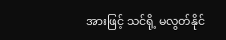အားဖြင့် သင်ရို့ မလွတ်နိုင်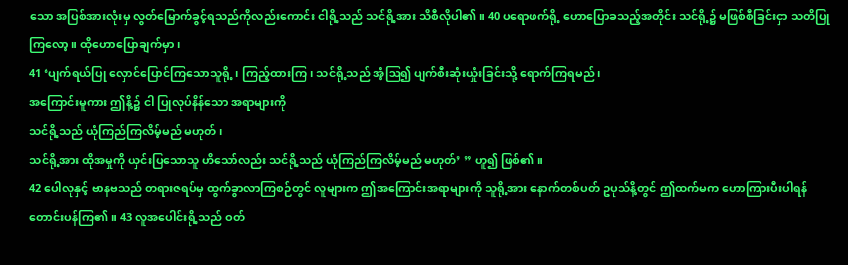သော အပြစ်အားလုံးမှ လွတ်မြောက်ခွင့်ရသည်ကိုလည်းကောင်း ငါရို့သည် သင်ရို့အား သိစီလိုပါ၏။ 40 ပရောဖက်ရို့ ဟောပြောခသည့်အတိုင်း သင်ရို့၌ မဖြစ်စီခြင်းငှာ သတိပြုကြလော့။ ထိုဟောပြောချက်မှာ၊
41 ‘ပျက်ရယ်ပြု လှောင်ပြောင်ကြသောသူရို့၊ ကြည့်ထားကြ၊ သင်ရို့သည် အံ့ဩ၍ ပျက်စီးဆုံးယှုံးခြင်းသို့ ရောက်ကြရမည်၊
အကြောင်းမူကား ဤနိ့၌ ငါ ပြုလုပ်နိန်သော အရာများကို
သင်ရို့သည် ယုံကြည်ကြလိမ့်မည် မဟုတ်၊
သင်ရို့အား ထိုအမှုကို ယှင်းပြသောသူ ဟိသော်လည်း သင်ရို့သည် ယုံကြည်ကြလိမ့်မည် မဟုတ်’ ” ဟူ၍ ဖြစ်၏။
42 ပေါလုနှင့် ဗာနဗသည် တရားဇရပ်မှ ထွက်ခွာလာကြစဉ်တွင် လူများက ဤအကြောင်းအရာများကို သူရို့အား နောက်တစ်ပတ် ဥပုသ်နိ့တွင် ဤထက်မက ဟောကြားပီးပါရန် တောင်းပန်ကြ၏။ 43 လူအပေါင်းရို့သည် ဝတ်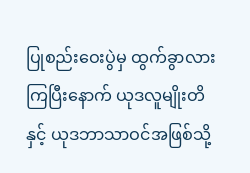ပြုစည်းဝေးပွဲမှ ထွက်ခွာလားကြပြီးနောက် ယုဒလူမျိုးတိနှင့် ယုဒဘာသာဝင်အဖြစ်သို့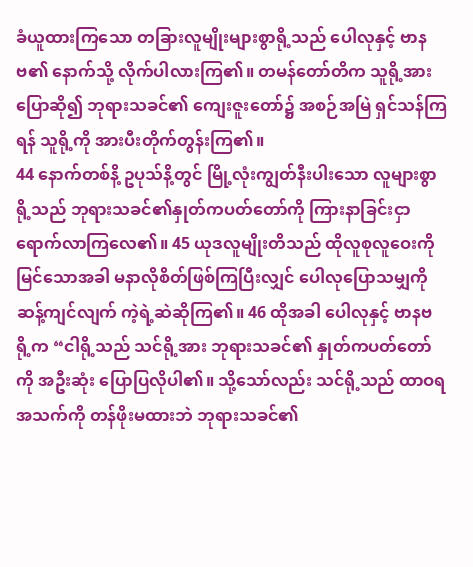ခံယူထားကြသော တခြားလူမျိုးများစွာရို့သည် ပေါလုနှင့် ဗာနဗ၏ နောက်သို့ လိုက်ပါလားကြ၏။ တမန်တော်တိက သူရို့အား ပြောဆို၍ ဘုရားသခင်၏ ကျေးဇူးတော်၌ အစဉ်အမြဲ ရှင်သန်ကြရန် သူရို့ကို အားပီးတိုက်တွန်းကြ၏။
44 နောက်တစ်နိ့ ဥပုသ်နိ့တွင် မြို့လုံးကျွတ်နီးပါးသော လူများစွာရို့သည် ဘုရားသခင်၏နှုတ်ကပတ်တော်ကို ကြားနာခြင်းငှာ ရောက်လာကြလေ၏။ 45 ယုဒလူမျိုးတိသည် ထိုလူစုလူဝေးကို မြင်သောအခါ မနာလိုစိတ်ဖြစ်ကြပြီးလျှင် ပေါလုပြောသမျှကို ဆန့်ကျင်လျက် ကဲ့ရဲ့ဆဲဆိုကြ၏။ 46 ထိုအခါ ပေါလုနှင့် ဗာနဗ ရို့က “ငါရို့သည် သင်ရို့အား ဘုရားသခင်၏ နှုတ်ကပတ်တော်ကို အဦးဆုံး ပြောပြလိုပါ၏။ သို့သော်လည်း သင်ရို့သည် ထာဝရအသက်ကို တန်ဖိုးမထားဘဲ ဘုရားသခင်၏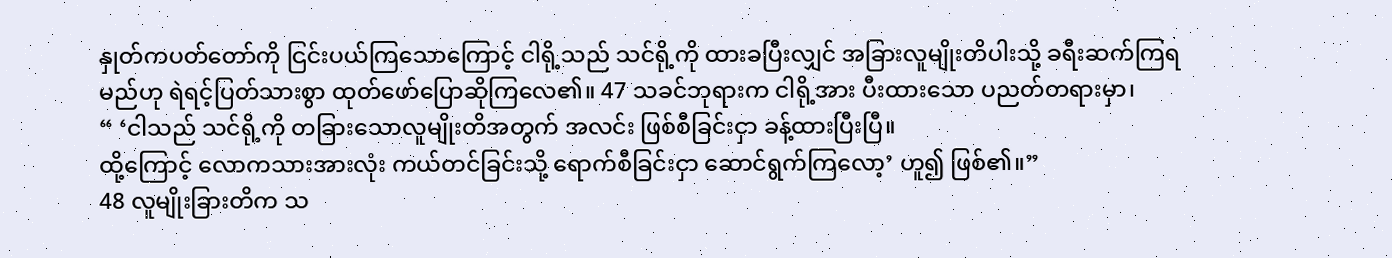နှုတ်ကပတ်တော်ကို ငြင်းပယ်ကြသောကြောင့် ငါရို့သည် သင်ရို့ကို ထားခပြီးလျှင် အခြားလူမျိုးတိပါးသို့ ခရီးဆက်ကြရမည်ဟု ရဲရင့်ပြတ်သားစွာ ထုတ်ဖော်ပြောဆိုကြလေ၏။ 47 သခင်ဘုရားက ငါရို့အား ပီးထားသော ပညတ်တရားမှာ၊
“ ‘ငါသည် သင်ရို့ကို တခြားသောလူမျိုးတိအတွက် အလင်း ဖြစ်စီခြင်းငှာ ခန့်ထားပြီးပြီ။
ထို့ကြောင့် လောကသားအားလုံး ကယ်တင်ခြင်းသို့ ရောက်စီခြင်းငှာ ဆောင်ရွက်ကြလော့’ ဟူ၍ ဖြစ်၏။”
48 လူမျိုးခြားတိက သ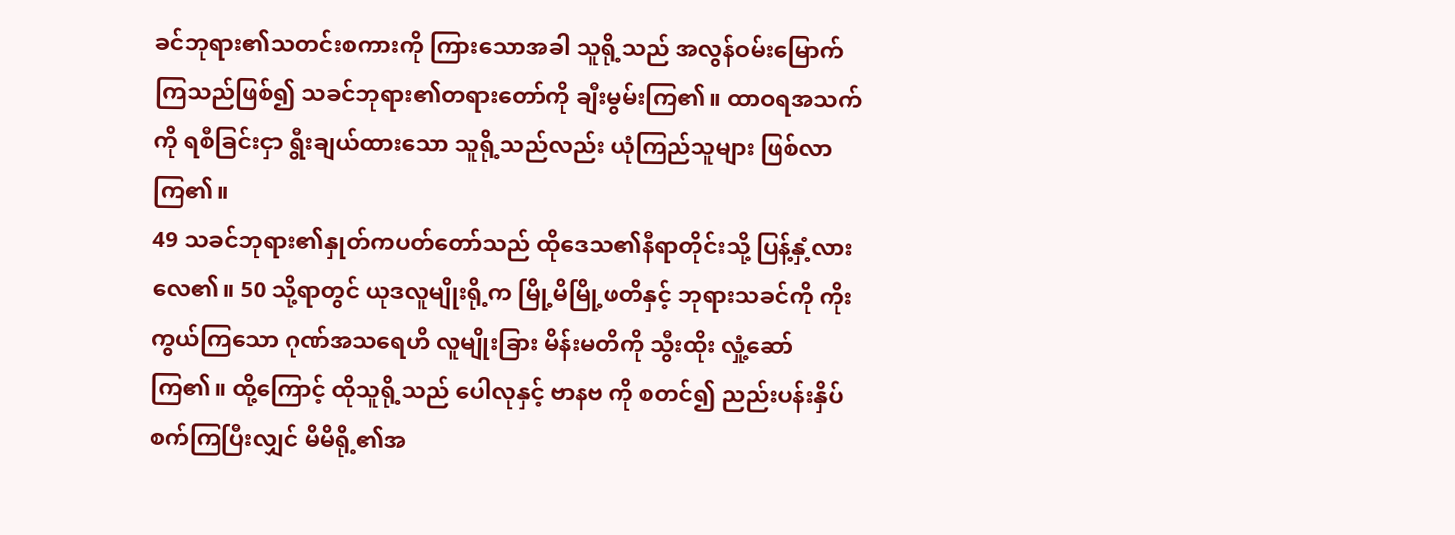ခင်ဘုရား၏သတင်းစကားကို ကြားသောအခါ သူရို့သည် အလွန်ဝမ်းမြောက်ကြသည်ဖြစ်၍ သခင်ဘုရား၏တရားတော်ကို ချီးမွမ်းကြ၏။ ထာဝရအသက်ကို ရစီခြင်းငှာ ရွီးချယ်ထားသော သူရို့သည်လည်း ယုံကြည်သူများ ဖြစ်လာကြ၏။
49 သခင်ဘုရား၏နှုတ်ကပတ်တော်သည် ထိုဒေသ၏နီရာတိုင်းသို့ ပြန့်နှံ့လားလေ၏။ 50 သို့ရာတွင် ယုဒလူမျိုးရို့က မြို့မိမြို့ဖတိနှင့် ဘုရားသခင်ကို ကိုးကွယ်ကြသော ဂုဏ်အသရေဟိ လူမျိုးခြား မိန်းမတိကို သွီးထိုး လှုံ့ဆော်ကြ၏။ ထို့ကြောင့် ထိုသူရို့သည် ပေါလုနှင့် ဗာနဗ ကို စတင်၍ ညည်းပန်းနှိပ်စက်ကြပြီးလျှင် မိမိရို့၏အ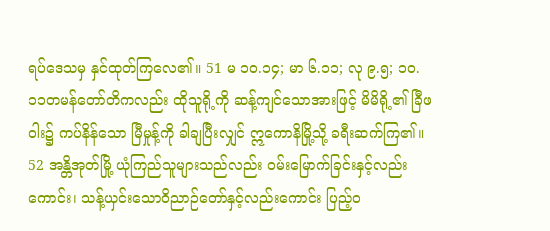ရပ်ဒေသမှ နှင်ထုတ်ကြလေ၏။ 51 မ ၁၀.၁၄; မာ ၆.၁၁; လု ၉.၅; ၁၀.၁၁တမန်တော်တိကလည်း ထိုသူရို့ကို ဆန့်ကျင်သောအားဖြင့် မိမိရို့၏ ခြီဖဝါး၌ ကပ်နိန်သော မြီမှုန့်ကို ခါချပြီးလျှင် ဣကောနိမြို့သို့ ခရီးဆက်ကြ၏။ 52 အန္တိအုတ်မြို့ ယုံကြည်သူများသည်လည်း ဝမ်းမြောက်ခြင်းနှင့်လည်းကောင်း၊ သန့်ယှင်းသောဝိညာဉ်တော်နှင့်လည်းကောင်း ပြည့်ဝ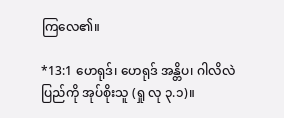ကြလေ၏။

*13:1 ဟေရုဒ်၊ ဟေရုဒ် အန္တိပ၊ ဂါလိလဲပြည်ကို အုပ်စိုးသူ (ရှု လု ၃.၁)။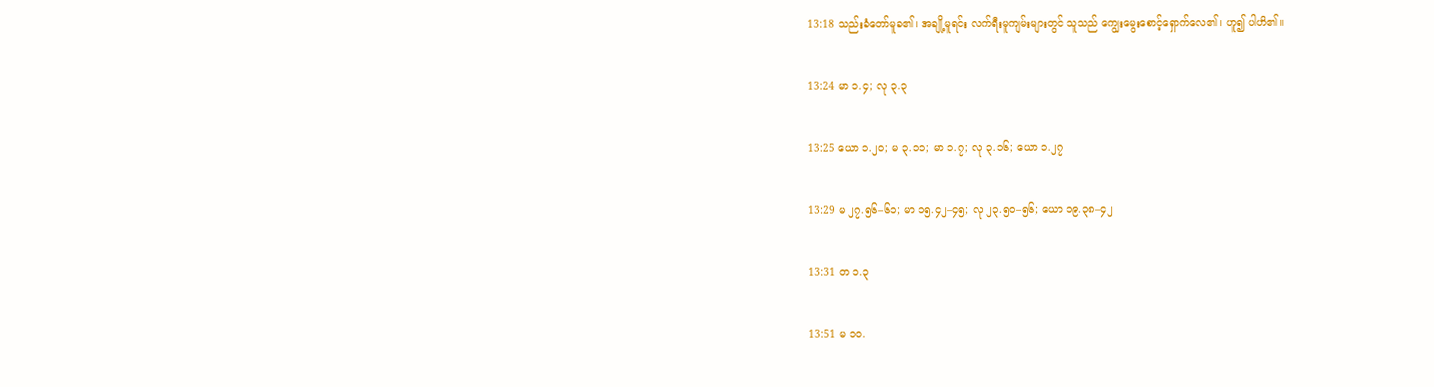13:18 သည်းခံတော်မူခ၏၊ အချို့မူရင်း လက်ရီးမူကျမ်းများတွင် သူသည် ကျွေးမွေးစောင့်ရှောက်လေ၏၊ ဟူ၍ ပါဟိ၏။

13:24 မာ ၁.၄; လု ၃.၃

13:25 ယော ၁.၂၀; မ ၃.၁၁; မာ ၁.၇; လု ၃.၁၆; ယော ၁.၂၇

13:29 မ ၂၇.၅၆–၆၁; မာ ၁၅.၄၂–၄၅; လု ၂၃.၅၀–၅၆; ယော ၁၉.၃၈–၄၂

13:31 တ ၁.၃

13:51 မ ၁၀.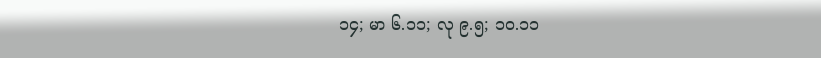၁၄; မာ ၆.၁၁; လု ၉.၅; ၁၀.၁၁